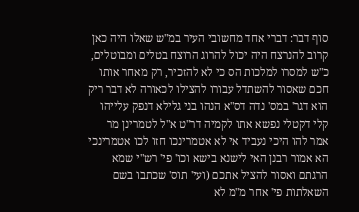סוף דבר: דברי אחד מחשובי העיר במ"ש שאלו היה כאן קרוב להנרצח היה יכול להרוג הרוצח בטלים ומבוטלים, כ"ש למסרו למלכות הס כי לא להזכיר, רק מאחר אותו חכם שאסור להשתדל עבורו להצילו לכאורה לא דבר ריק הוא דגר' במס' נדה דס"א הנהו בני גלילא דנפק עלייהו קלי דקטלי נפשא אתו לקמיה דר"ט א"ל לטמרינן מר אמר להו היכי נעביד אי לא אטמרינכו חזו לכו אטמרינכי הא אמור רבנן האי לישנא בישא וכו' פי' רש"י שמא הרגתם ואסור להציל אתכם (ועי' תוס' שכתבו בשם השאלתות פי' אחר מ"מ לא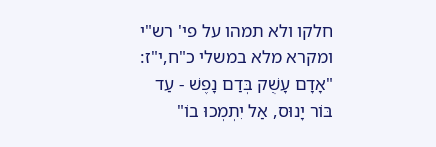חלקו ולא תמהו על פי' רש"י ומקרא מלא במשלי כ"ח,י"ז: "אָדָם עָשֻׁק בְּדַם נָפֶשׁ - עַד בּוֹר יָנוּס, אַל יִתְמְכוּ בוֹ"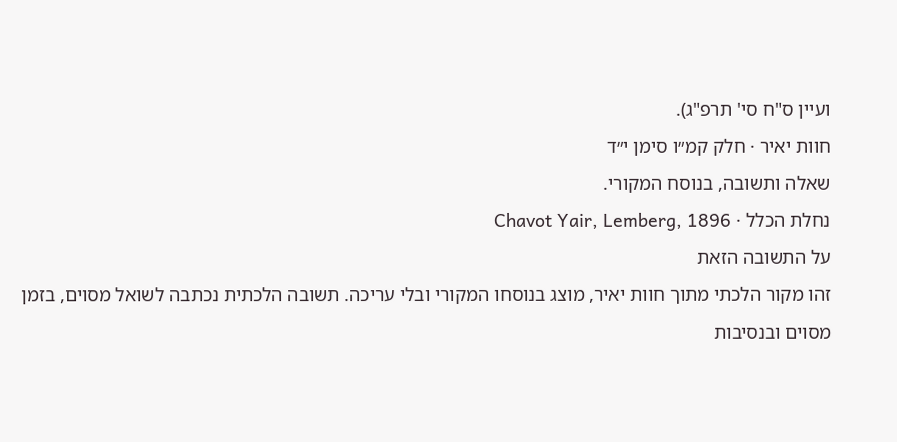ועיין ס"ח סי' תרפ"ג).
חוות יאיר · חלק קמ״ו סימן י״ד
שאלה ותשובה, בנוסח המקורי.
נחלת הכלל · Chavot Yair, Lemberg, 1896
על התשובה הזאת
זהו מקור הלכתי מתוך חוות יאיר, מוצג בנוסחו המקורי ובלי עריכה. תשובה הלכתית נכתבה לשואל מסוים, בזמן מסוים ובנסיבות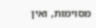מסוימות, ואין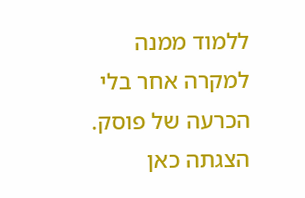ללמוד ממנה למקרה אחר בלי הכרעה של פוסק. הצגתה כאן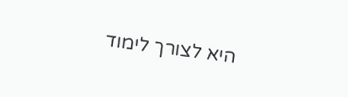היא לצורך לימוד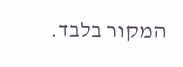המקור בלבד.